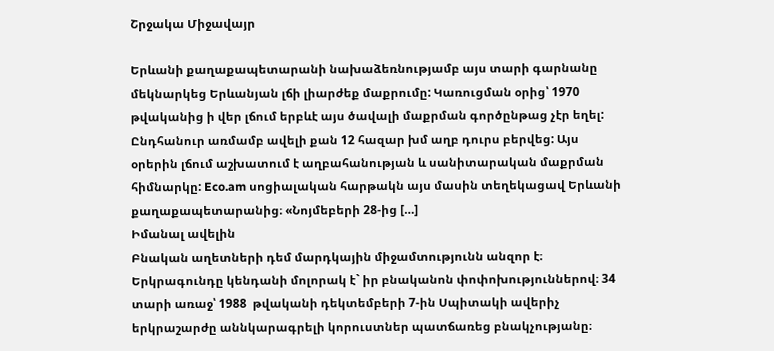Շրջակա Միջավայր

Երևանի քաղաքապետարանի նախաձեռնությամբ այս տարի գարնանը մեկնարկեց Երևանյան լճի լիարժեք մաքրումը: Կառուցման օրից՝ 1970 թվականից ի վեր լճում երբևէ այս ծավալի մաքրման գործընթաց չէր եղել: Ընդհանուր առմամբ ավելի քան 12 հազար խմ աղբ դուրս բերվեց: Այս օրերին լճում աշխատում է աղբահանության և սանիտարական մաքրման հիմնարկը: Eco.am սոցիալական հարթակն այս մասին տեղեկացավ Երևանի քաղաքապետարանից։ «Նոյմեբերի 28-ից […]
Իմանալ ավելին
Բնական աղետների դեմ մարդկային միջամտությունն անզոր է։ Երկրագունդը կենդանի մոլորակ է` իր բնականոն փոփոխություններով։ 34 տարի առաջ՝ 1988  թվականի դեկտեմբերի 7-ին Սպիտակի ավերիչ երկրաշարժը աննկարագրելի կորուստներ պատճառեց բնակչությանը։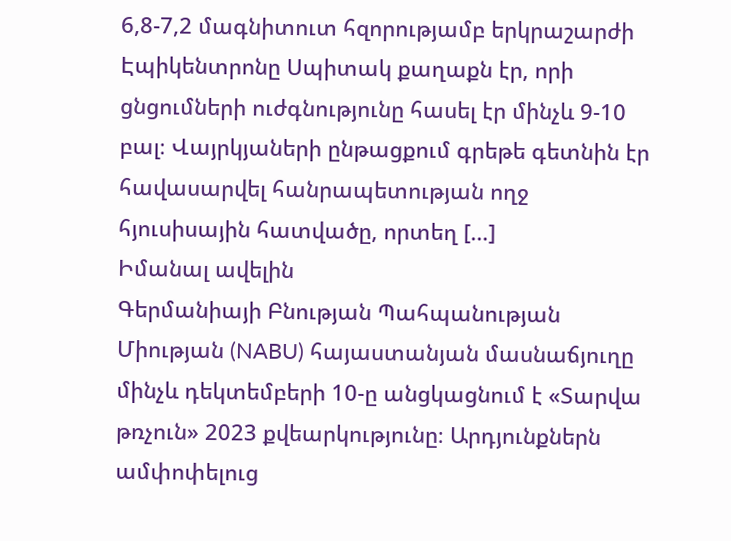6,8-7,2 մագնիտուտ հզորությամբ երկրաշարժի Էպիկենտրոնը Սպիտակ քաղաքն էր, որի ցնցումների ուժգնությունը հասել էր մինչև 9-10 բալ։ Վայրկյաների ընթացքում գրեթե գետնին էր հավասարվել հանրապետության ողջ հյուսիսային հատվածը, որտեղ […]
Իմանալ ավելին
Գերմանիայի Բնության Պահպանության Միության (NABU) հայաստանյան մասնաճյուղը մինչև դեկտեմբերի 10-ը անցկացնում է «Տարվա թռչուն» 2023 քվեարկությունը։ Արդյունքներն ամփոփելուց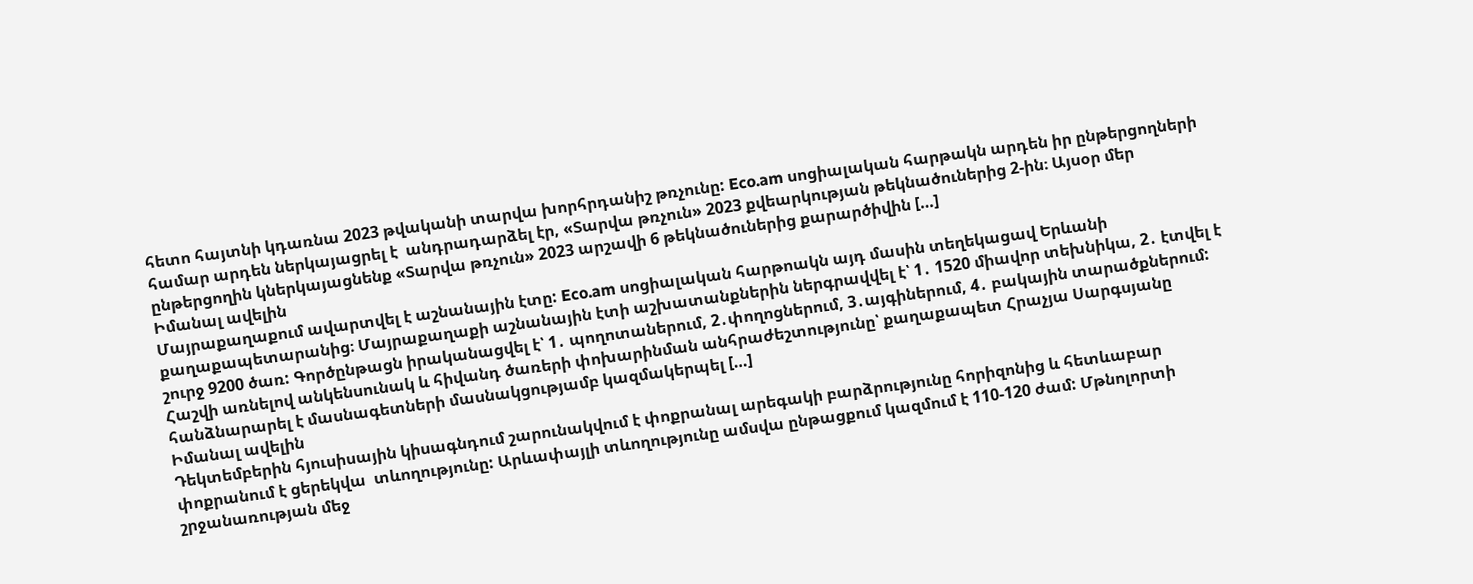հետո հայտնի կդառնա 2023 թվականի տարվա խորհրդանիշ թռչունը: Eco.am սոցիալական հարթակն արդեն իր ընթերցողների համար արդեն ներկայացրել է  անդրադարձել էր, «Տարվա թռչուն» 2023 քվեարկության թեկնածուներից 2-ին։ Այսօր մեր ընթերցողին կներկայացնենք «Տարվա թռչուն» 2023 արշավի 6 թեկնածուներից քարարծիվին […]
Իմանալ ավելին
Մայրաքաղաքում ավարտվել է աշնանային էտը: Eco.am սոցիալական հարթոակն այդ մասին տեղեկացավ Երևանի քաղաքապետարանից։ Մայրաքաղաքի աշնանային էտի աշխատանքներին ներգրավվել է՝ 1․ 1520 միավոր տեխնիկա, 2․ էտվել է շուրջ 9200 ծառ: Գործընթացն իրականացվել է՝ 1․ պողոտաներում, 2․փողոցներում, 3․այգիներում, 4․ բակային տարածքներում: Հաշվի առնելով անկենսունակ և հիվանդ ծառերի փոխարինման անհրաժեշտությունը՝ քաղաքապետ Հրաչյա Սարգսյանը հանձնարարել է մասնագետների մասնակցությամբ կազմակերպել […]
Իմանալ ավելին
Դեկտեմբերին հյուսիսային կիսագնդում շարունակվում է փոքրանալ արեգակի բարձրությունը հորիզոնից և հետևաբար  փոքրանում է ցերեկվա  տևողությունը: Արևափայլի տևողությունը ամսվա ընթացքում կազմում է 110-120 ժամ: Մթնոլորտի շրջանառության մեջ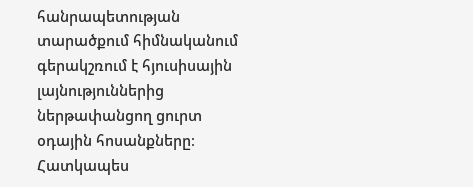հանրապետության տարածքում հիմնականում գերակշռում է հյուսիսային լայնություններից ներթափանցող ցուրտ օդային հոսանքները։ Հատկապես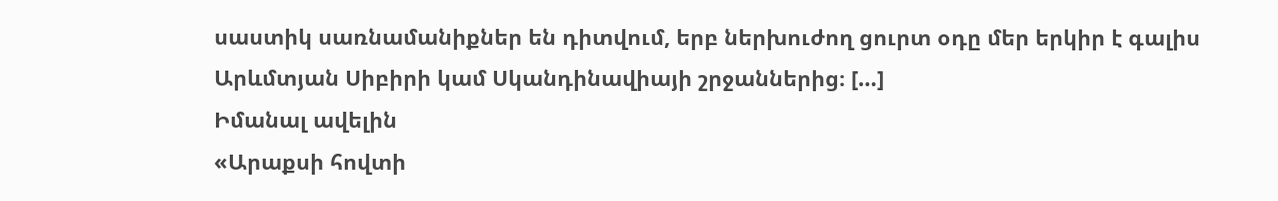սաստիկ սառնամանիքներ են դիտվում, երբ ներխուժող ցուրտ օդը մեր երկիր է գալիս Արևմտյան Սիբիրի կամ Սկանդինավիայի շրջաններից։ […]
Իմանալ ավելին
«Արաքսի հովտի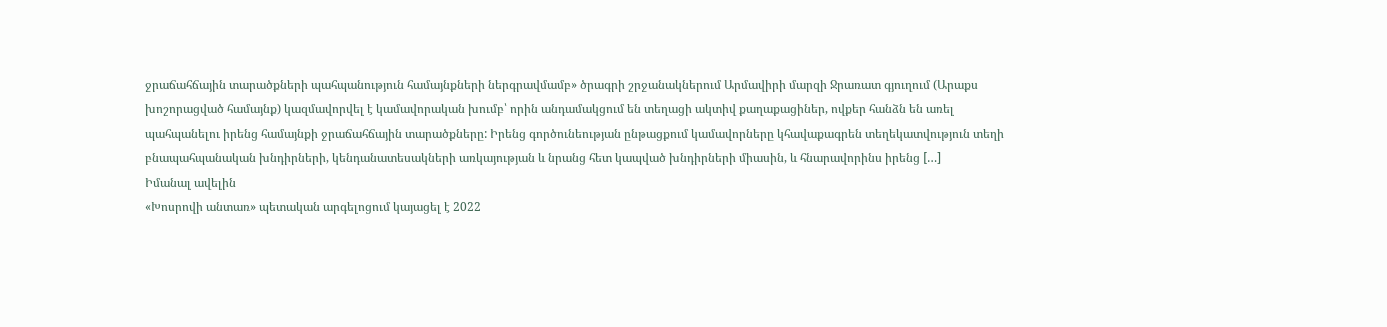ջրաճահճային տարածքների պահպանություն համայնքների ներգրավմամբ» ծրագրի շրջանակներում Արմավիրի մարզի Ջրառատ գյուղում (Արաքս խոշորացված համայնք) կազմավորվել է կամավորական խումբ՝ որին անդամակցում են տեղացի ակտիվ քաղաքացիներ, ովքեր հանձն են առել պահպանելու իրենց համայնքի ջրաճահճային տարածքները: Իրենց գործունեության ընթացքում կամավորները կհավաքագրեն տեղեկատվություն տեղի բնապահպանական խնդիրների, կենդանատեսակների առկայության և նրանց հետ կապված խնդիրների միասին, և հնարավորինս իրենց […]
Իմանալ ավելին
«Խոսրովի անտառ» պետական արգելոցում կայացել է 2022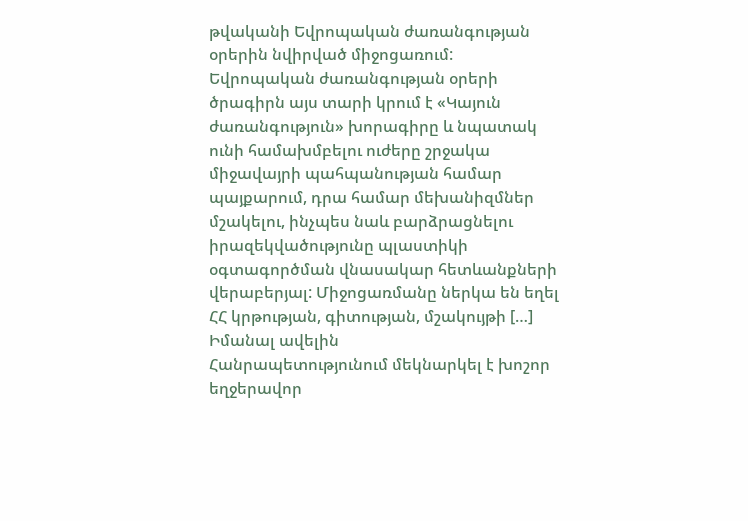թվականի Եվրոպական ժառանգության օրերին նվիրված միջոցառում: Եվրոպական ժառանգության օրերի ծրագիրն այս տարի կրում է «Կայուն ժառանգություն» խորագիրը և նպատակ ունի համախմբելու ուժերը շրջակա միջավայրի պահպանության համար պայքարում, դրա համար մեխանիզմներ մշակելու, ինչպես նաև բարձրացնելու իրազեկվածությունը պլաստիկի օգտագործման վնասակար հետևանքների վերաբերյալ: Միջոցառմանը ներկա են եղել ՀՀ կրթության, գիտության, մշակույթի […]
Իմանալ ավելին
Հանրապետությունում մեկնարկել է խոշոր եղջերավոր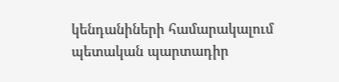կենդանիների համարակալում պետական պարտադիր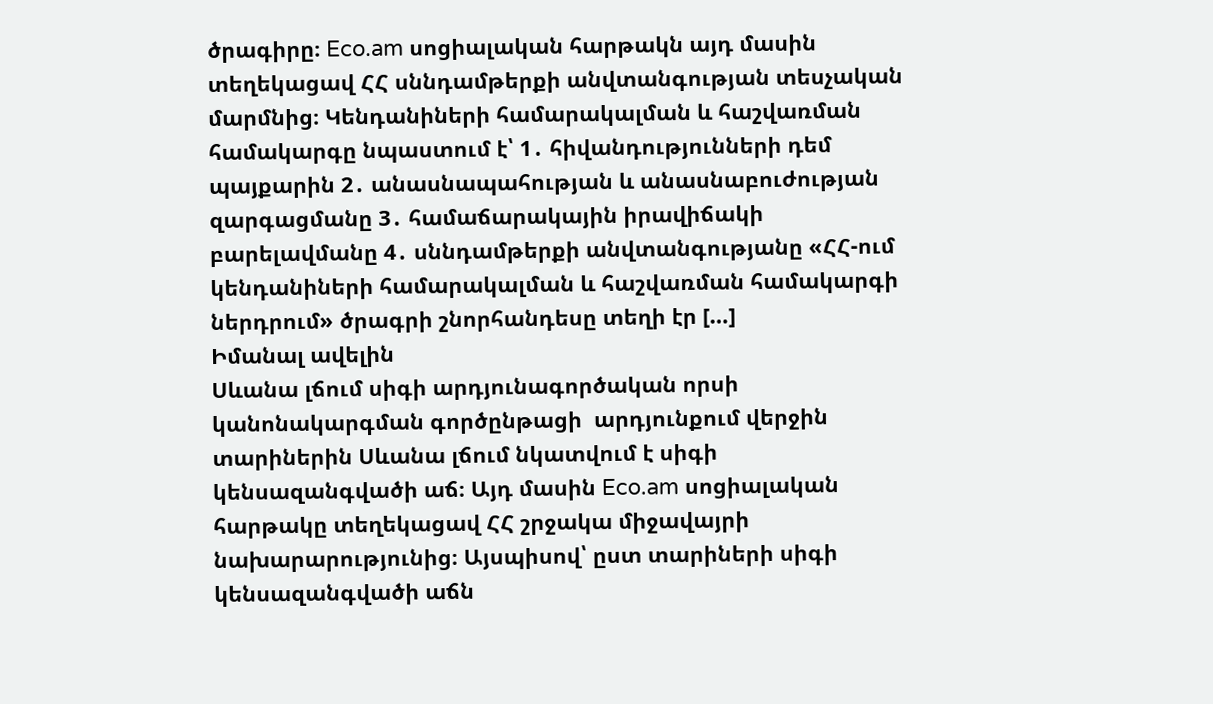ծրագիրը։ Eco.am սոցիալական հարթակն այդ մասին տեղեկացավ ՀՀ սննդամթերքի անվտանգության տեսչական մարմնից։ Կենդանիների համարակալման և հաշվառման համակարգը նպաստում է՝ 1․ հիվանդությունների դեմ պայքարին 2․ անասնապահության և անասնաբուժության զարգացմանը 3․ համաճարակային իրավիճակի բարելավմանը 4․ սննդամթերքի անվտանգությանը «ՀՀ-ում կենդանիների համարակալման և հաշվառման համակարգի ներդրում» ծրագրի շնորհանդեսը տեղի էր […]
Իմանալ ավելին
Սևանա լճում սիգի արդյունագործական որսի կանոնակարգման գործընթացի  արդյունքում վերջին տարիներին Սևանա լճում նկատվում է սիգի կենսազանգվածի աճ։ Այդ մասին Eco.am սոցիալական հարթակը տեղեկացավ ՀՀ շրջակա միջավայրի նախարարությունից։ Այսպիսով՝ ըստ տարիների սիգի կենսազանգվածի աճն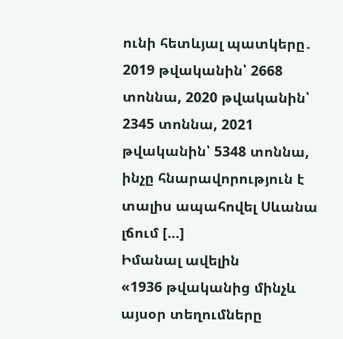ունի հետևյալ պատկերը․ 2019 թվականին՝ 2668 տոննա, 2020 թվականին՝ 2345 տոննա, 2021 թվականին՝ 5348 տոննա, ինչը հնարավորություն է տալիս ապահովել Սևանա լճում […]
Իմանալ ավելին
«1936 թվականից մինչև այսօր տեղումները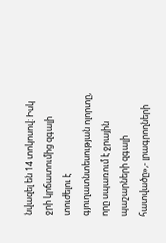նվազել են 14 տոկոսով: Իսկ ջրի կրճատումից զգալի տուժելու է գյուղատնտեսության ոլորտը, որը սպառում է ջրային պաշարների զգալի հատվածը»,- լրագրողների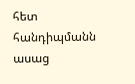հետ հանդիպմանն ասաց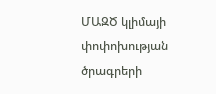ՄԱԶԾ կլիմայի փոփոխության ծրագրերի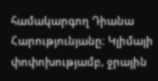համակարգող Դիանա Հարությունյանը։ Կլիմայի փոփոխությամբ, ջրային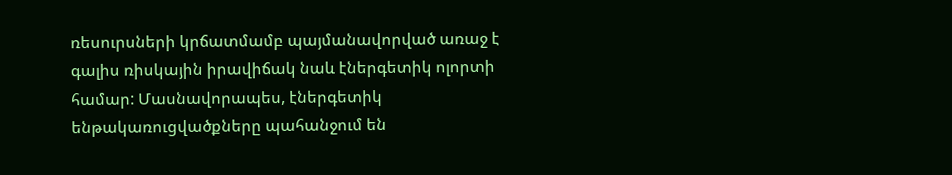ռեսուրսների կրճատմամբ պայմանավորված առաջ է գալիս ռիսկային իրավիճակ նաև էներգետիկ ոլորտի համար: Մասնավորապես, էներգետիկ ենթակառուցվածքները պահանջում են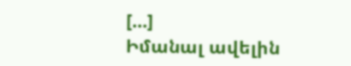[…]
Իմանալ ավելին